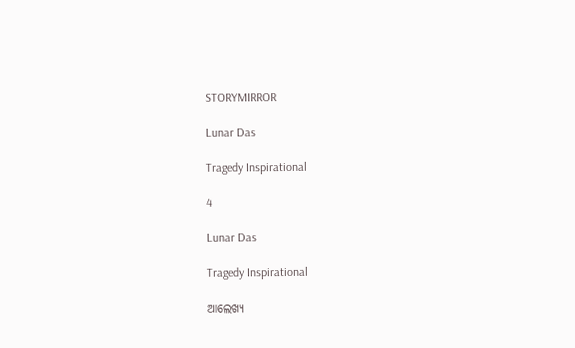STORYMIRROR

Lunar Das

Tragedy Inspirational

4

Lunar Das

Tragedy Inspirational

ଆଲେଖ୍ୟ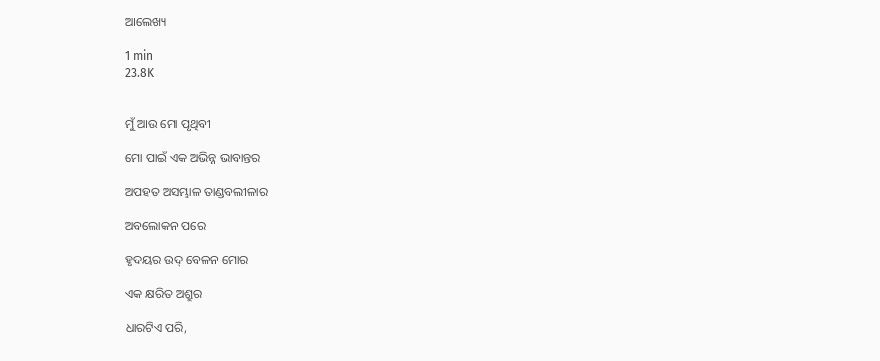ଆଲେଖ୍ୟ

1 min
23.8K


ମୁଁ ଆଉ ମୋ ପୃଥିବୀ

ମୋ ପାଇଁ ଏକ ଅଭିନ୍ନ ଭାବାନ୍ତର

ଅପହତ ଅସମ୍ଭାଳ ତାଣ୍ଡବଲୀଳାର

ଅବଲୋକନ ପରେ

ହୃଦୟର ଉଦ୍ ବେଳନ ମୋର

ଏକ କ୍ଷରିତ ଅଶ୍ରୁର

ଧାରଟିଏ ପରି,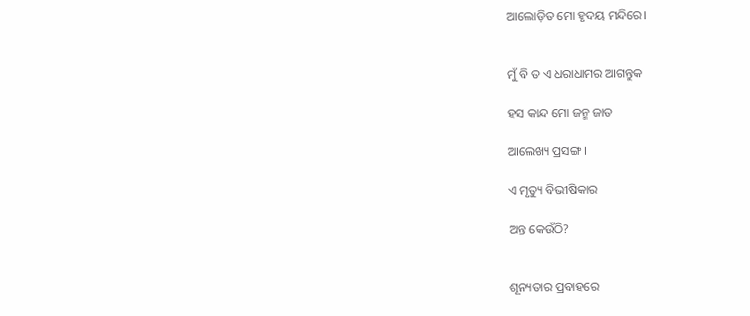ଆଲୋଡ଼ିତ ମୋ ହୃଦୟ ମନ୍ଦିରେ।


ମୁଁ ବି ତ ଏ ଧରାଧାମର ଆଗନ୍ତୁକ

ହସ କାନ୍ଦ ମୋ ଜନ୍ମ ଜାତ

ଆଲେଖ୍ୟ ପ୍ରସଙ୍ଗ ।

ଏ ମୃତ୍ୟୁ ବିଭୀଷିକାର

ଅନ୍ତ କେଉଁଠି?


ଶୂନ୍ୟତାର ପ୍ରବାହରେ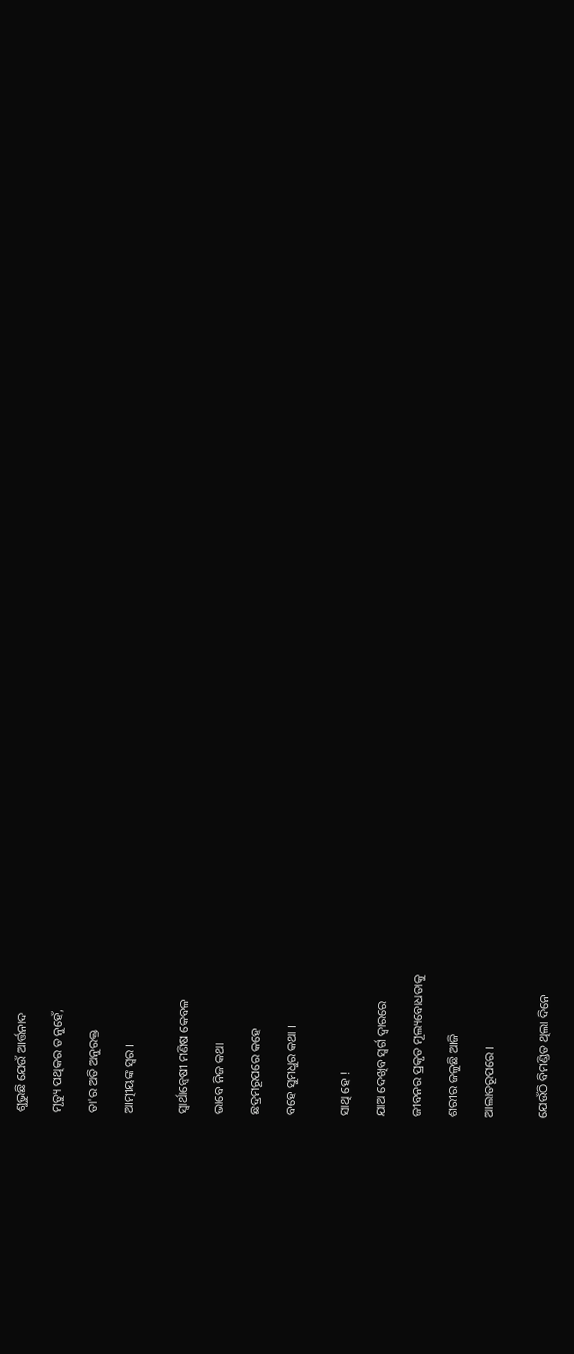ଶୁଭୁଛି ଯେଉଁ ଆର୍ତ୍ତନାଦ

ମୃତ୍ୟୁ ପଥିକର ତ ନୁହେଁ,

ତା'ର ଅତି ଅନୁରକ୍ତ

ଆତ୍ମୀୟଙ୍କ ସ୍ୱର ।


ସ୍ୱାର୍ଥାନ୍ୱେଷୀ ମଣିଷ କେବଳ

ଭାବେ ନିଜ କଥା

ଛଦ୍ରମରୂପରେ କହେ

ବହେ ସୁମଧୁର କଥା ।


ସାଥି ହେ !

ଯାଅ ଦେଖିବ ସ୍ୱର୍ଗ ଦ୍ୱାରରେ

ଜୀବନର ପ୍ରକୃତ ମୂଲ୍ୟବୋଧତାକୁ

ଶରୀର ଜଳୁଛି ଆଜି

ଆଲାତରୂପରେ ।


ଯେଉଁଠି ବିମଣ୍ଡିତ ଥିଲା ଦିନେ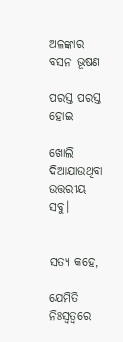ଅଳଙ୍କାର ବସନ ଭୂଷଣ

ପରସ୍ତ ପରସ୍ତ ହୋଇ

ଖୋଲି ଦିଆଯାଉଥିବା ଉତ୍ତରୀୟ ସବୁ।


ସତ୍ୟ କହେ,

ଯେମିତି ନିଃସ୍ବତ୍ବରେ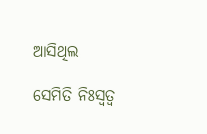ଆସିଥିଲ

ସେମିତି ନିଃସ୍ବତ୍ବ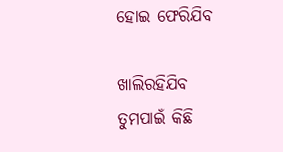ହୋଇ ଫେରିଯିବ

ଖାଲିରହିଯିବ ତୁମପାଇଁ କିଛି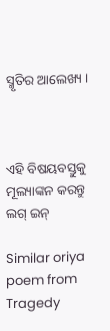ସ୍ମୃତିର ଆଲେଖ୍ୟ ।



ଏହି ବିଷୟବସ୍ତୁକୁ ମୂଲ୍ୟାଙ୍କନ କରନ୍ତୁ
ଲଗ୍ ଇନ୍

Similar oriya poem from Tragedy